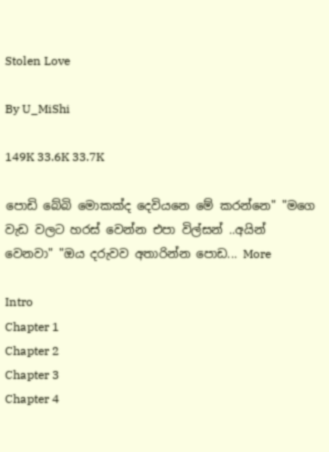Stolen Love

By U_MiShi

149K 33.6K 33.7K

පොඩි බේබි මොකක්ද දෙවියනෙ මේ කරන්නෙ" "මගෙ වැඩ වලට හරස් වෙන්න එපා විල්සන් ..අයින් වෙනවා" "ඔය දරුවව අතාරින්න පොඩ... More

Intro
Chapter 1
Chapter 2
Chapter 3
Chapter 4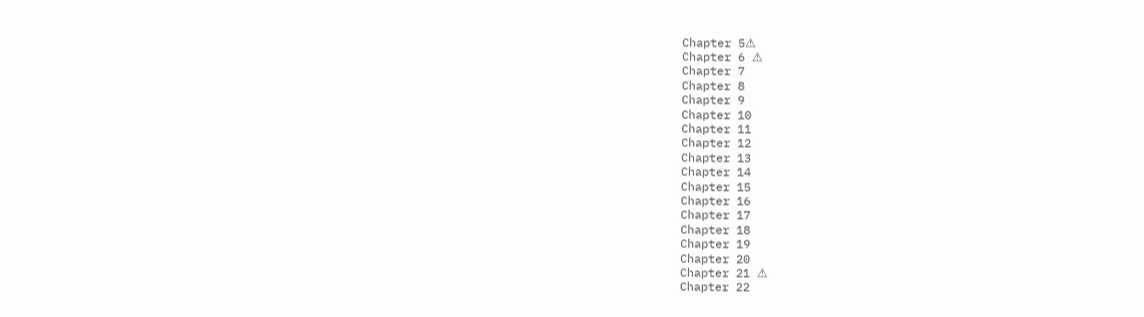Chapter 5⚠
Chapter 6 ⚠
Chapter 7
Chapter 8
Chapter 9
Chapter 10
Chapter 11
Chapter 12
Chapter 13
Chapter 14
Chapter 15
Chapter 16
Chapter 17
Chapter 18
Chapter 19
Chapter 20
Chapter 21 ⚠
Chapter 22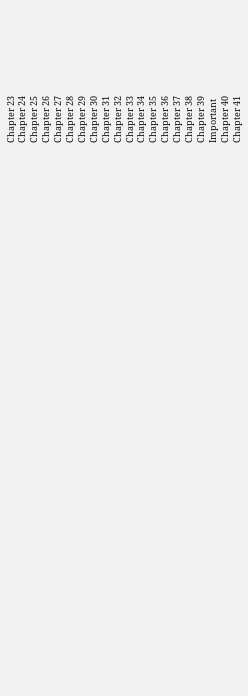Chapter 23
Chapter 24
Chapter 25
Chapter 26
Chapter 27
Chapter 28
Chapter 29
Chapter 30
Chapter 31
Chapter 32
Chapter 33
Chapter 34
Chapter 35
Chapter 36
Chapter 37
Chapter 38
Chapter 39
Important
Chapter 40
Chapter 41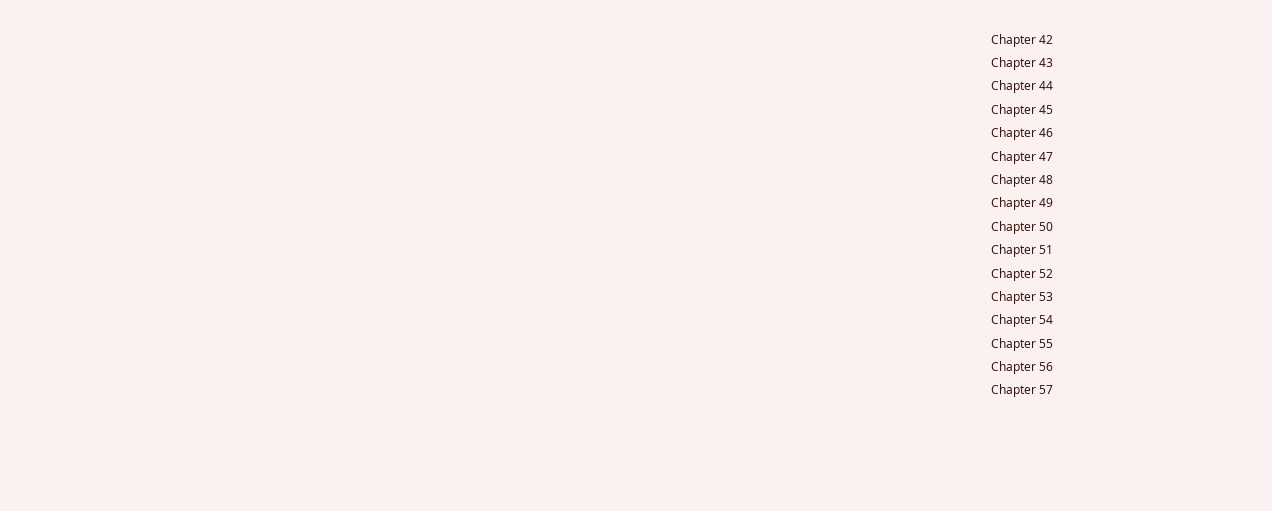Chapter 42
Chapter 43
Chapter 44
Chapter 45
Chapter 46
Chapter 47
Chapter 48
Chapter 49
Chapter 50
Chapter 51
Chapter 52
Chapter 53
Chapter 54
Chapter 55
Chapter 56
Chapter 57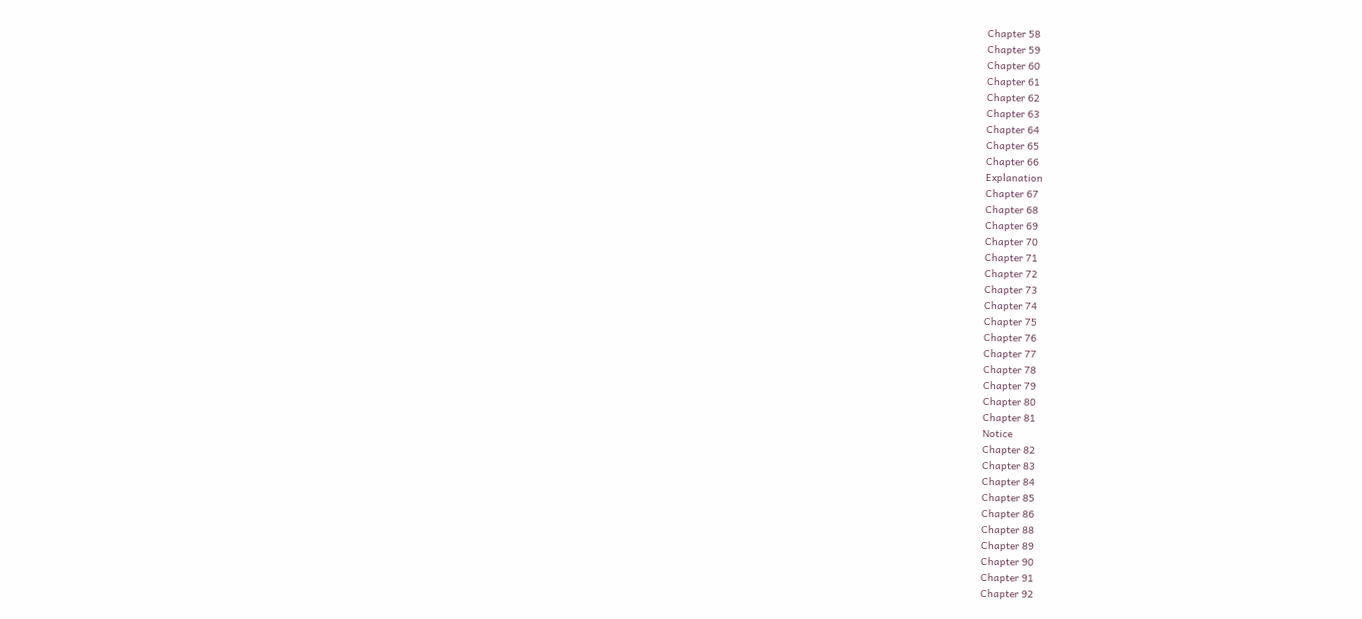Chapter 58
Chapter 59
Chapter 60
Chapter 61
Chapter 62
Chapter 63
Chapter 64
Chapter 65
Chapter 66
Explanation
Chapter 67
Chapter 68
Chapter 69
Chapter 70
Chapter 71
Chapter 72
Chapter 73
Chapter 74
Chapter 75
Chapter 76
Chapter 77
Chapter 78
Chapter 79
Chapter 80
Chapter 81
Notice
Chapter 82
Chapter 83
Chapter 84
Chapter 85
Chapter 86
Chapter 88
Chapter 89
Chapter 90
Chapter 91
Chapter 92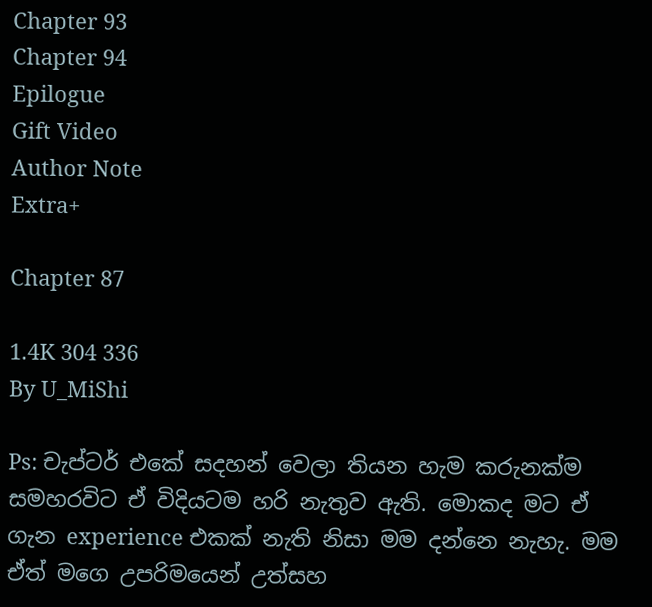Chapter 93
Chapter 94
Epilogue
Gift Video
Author Note
Extra+

Chapter 87

1.4K 304 336
By U_MiShi

Ps: චැප්ටර් එකේ සදහන් වෙලා තියන හැම කරුනක්ම සමහරවිට ඒ විදියටම හරි නැතුව ඇති. මොකද මට ඒ ගැන experience එකක් නැති නිසා මම දන්නෙ නැහැ. මම ඒත් මගෙ උපරිමයෙන් උත්සහ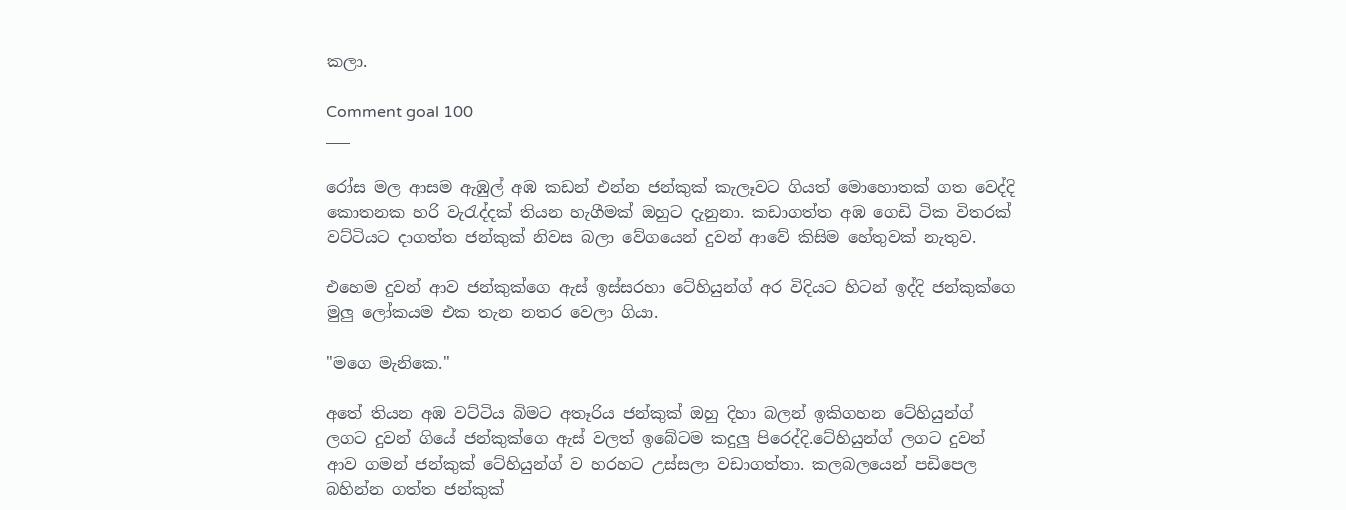කලා.

Comment goal 100
___

රෝස මල ආසම ඇඹුල් අඹ කඩන් එන්න ජන්කුක් කැලෑවට ගියත් මොහොතක් ගත වෙද්දි කොතනක හරි වැරැද්දක් තියන හැගීමක් ඔහුට දැනුනා. කඩාගත්ත අඹ ගෙඩි ටික විතරක් වට්ටියට දාගත්ත ජන්කුක් නිවස බලා වේගයෙන් දුවන් ආවේ කිසිම හේතුවක් නැතුව.

එහෙම දුවන් ආව ජන්කුක්ගෙ ඇස් ඉස්සරහා ටේහියුන්ග් අර විදියට හිටන් ඉද්දි ජන්කුක්ගෙ මුලු ලෝකයම එක තැන නතර වෙලා ගියා.

"මගෙ මැනිකෙ."

අතේ තියන අඹ වට්ටිය බිමට අතෑරිය ජන්කුක් ඔහු දිහා බලන් ඉකිගහන ටේහියුන්ග් ලගට දුවන් ගියේ ජන්කුක්ගෙ ඇස් වලත් ඉබේටම කදුලු පිරෙද්දි.ටේහියුන්ග් ලගට දුවන් ආව ගමන් ජන්කුක් ටේහියුන්ග් ව හරහට උස්සලා වඩාගත්තා. කලබලයෙන් පඩිපෙල බහින්න ගත්ත ජන්කුක්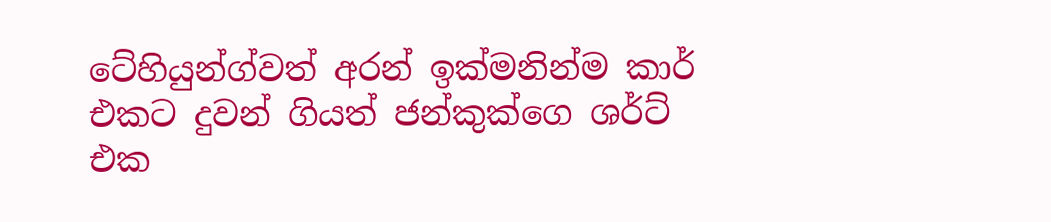ටේහියුන්ග්වත් අරන් ඉක්මනින්ම කාර් එකට දුවන් ගියත් ජන්කුක්ගෙ ශර්ට් එක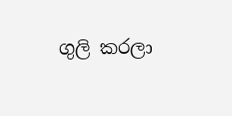ගුලි කරලා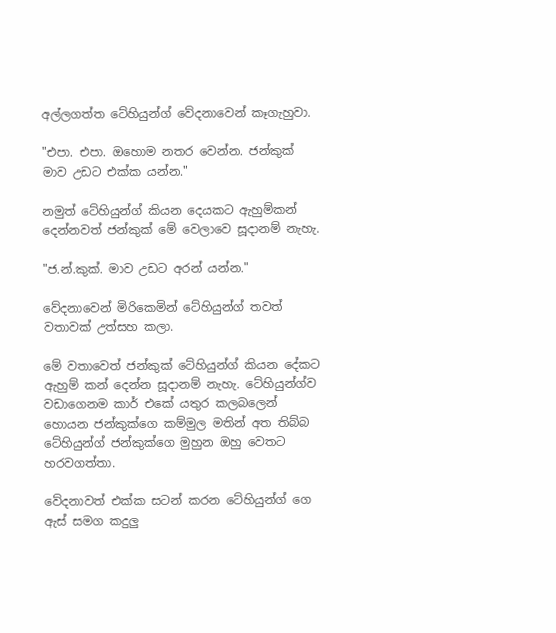අල්ලගත්ත ටේහියුන්ග් වේදනාවෙන් කෑගැහුවා.

"එපා. එපා. ඔහොම නතර වෙන්න. ජන්කුක් මාව උඩට එක්ක යන්න."

නමුත් ටේහියුන්ග් කියන දෙයකට ඇහුම්කන් දෙන්නවත් ජන්කුක් මේ වෙලාවෙ සූදානම් නැහැ.

"ජ.න්.කුක්. මාව උඩට අරන් යන්න."

වේදනාවෙන් මිරිකෙමින් ටේහියුන්ග් තවත් වතාවක් උත්සහ කලා.

මේ වතාවෙත් ජන්කුක් ටේහියුන්ග් කියන දේකට ඇහුම් කන් දෙන්න සූදානම් නැහැ. ටේහියුන්ග්ව වඩාගෙනම කාර් එකේ යතුර කලබලෙන් හොයන ජන්කුක්ගෙ කම්මුල මතින් අත තිබ්බ ටේහියුන්ග් ජන්කුක්ගෙ මුහුන ඔහු වෙතට හරවගත්තා.

වේදනාවත් එක්ක සටන් කරන ටේහියුන්ග් ගෙ ඇස් සමග කදුලු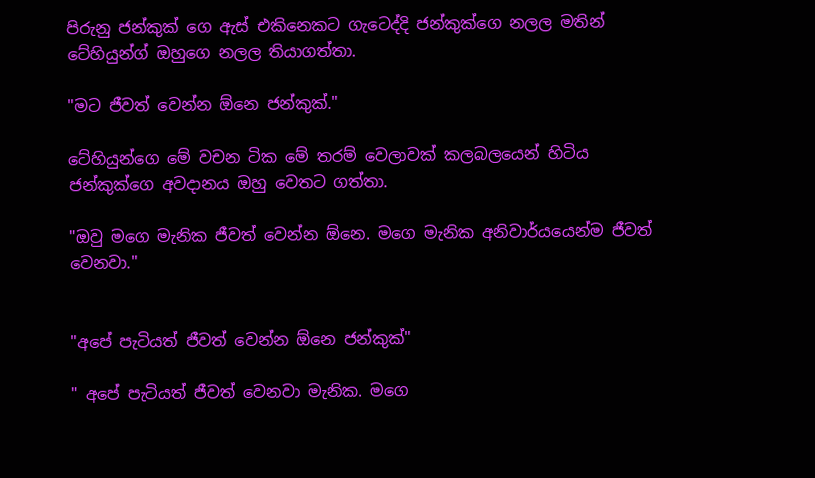පිරුනු ජන්කුක් ගෙ ඇස් එකිනෙකට ගැටෙද්දි ජන්කුක්ගෙ නලල මතින් ටේහියුන්ග් ඔහුගෙ නලල තියාගත්තා.

"මට ජීවත් වෙන්න ඕනෙ ජන්කුක්."

ටේහියුන්ගෙ මේ වචන ටික මේ තරම් වෙලාවක් කලබලයෙන් හිටිය ජන්කුක්ගෙ අවදානය ඔහු වෙතට ගත්තා.

"ඔවු මගෙ මැනික ජීවත් වෙන්න ඕනෙ. මගෙ මැනික අනිවාර්යයෙන්ම ජීවත් වෙනවා."


"අපේ පැටියත් ජීවත් වෙන්න ඕනෙ ජන්කුක්"

" අපේ පැටියත් ජීවත් වෙනවා මැනික. මගෙ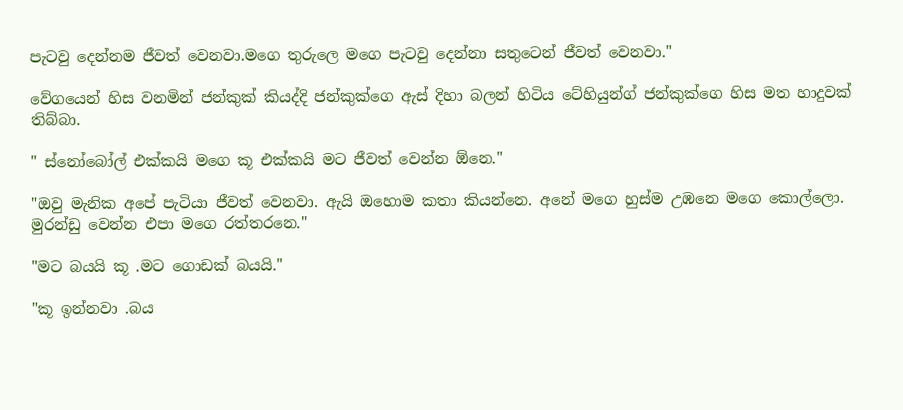පැටවු දෙන්නම ජීවත් වෙනවා.මගෙ තුරුලෙ මගෙ පැටවු දෙන්නා සතුටෙන් ජීවත් වෙනවා."

වේගයෙන් හිස වනමින් ජන්කුක් කියද්දි ජන්කුක්ගෙ ඇස් දිහා බලන් හිටිය ටේහියුන්ග් ජන්කුක්ගෙ හිස මත හාදුවක් තිබ්බා.

" ස්නෝබෝල් එක්කයි මගෙ කූ එක්කයි මට ජීවත් වෙන්න ඕනෙ."

"ඔවු මැනික අපේ පැටියා ජීවත් වෙනවා. ඇයි ඔහොම කතා කියන්නෙ. අනේ මගෙ හුස්ම උඹනෙ මගෙ කොල්ලො. මුරන්ඩු වෙන්න එපා මගෙ රත්තරනෙ."

"මට බයයි කූ .මට ගොඩක් බයයි."

"කූ ඉන්නවා .බය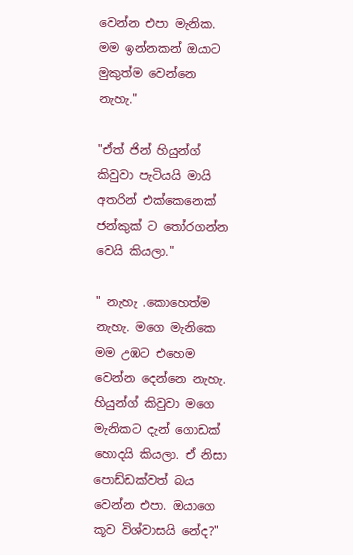වෙන්න එපා මැනික. මම ඉන්නකන් ඔයාට මුකුත්ම වෙන්නෙ නැහැ."

"ඒත් ජින් හියුන්ග් කිවුවා පැටියයි මායි අතරින් එක්කෙනෙක් ජන්කුක් ට තෝරගන්න වෙයි කියලා."

" නැහැ .කොහෙත්ම නැහැ. මගෙ මැනිකෙ මම උඹට එහෙම වෙන්න දෙන්නෙ නැහැ. හියුන්ග් කිවුවා මගෙ මැනිකට දැන් ගොඩක් හොදයි කියලා. ඒ නිසා පොඩ්ඩක්වත් බය වෙන්න එපා. ඔයාගෙ කූව විශ්වාසයි නේද?"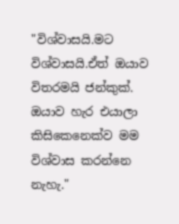"විශ්වාසයි.මට විශ්වාසයි.ඒත් ඔයාව විතරමයි ජන්කුක්. ඔයාව හැර එයාලා කිසිකෙනෙක්ව මම විශ්වාස කරන්නෙ නැහැ."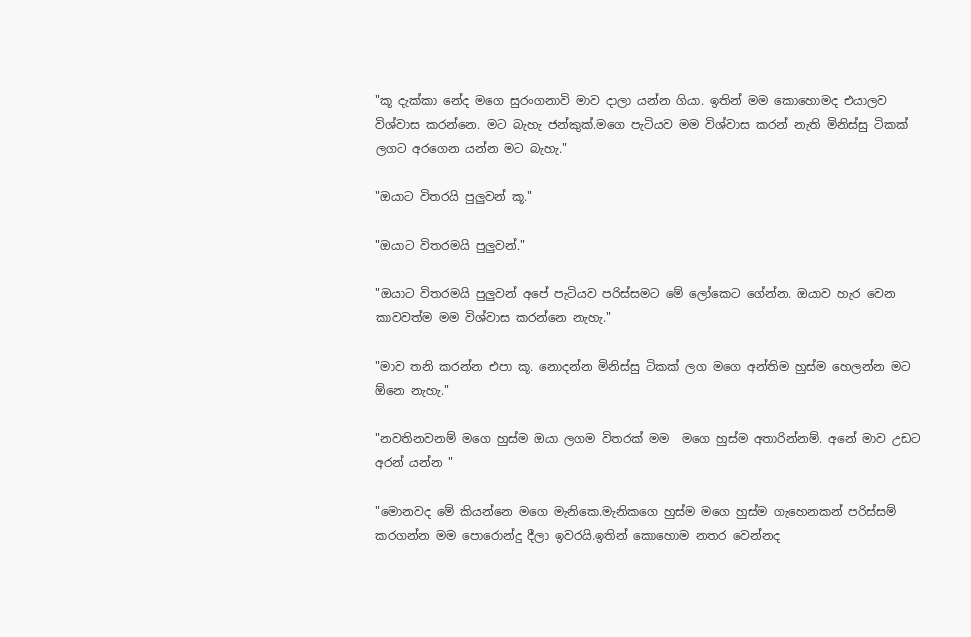"කූ දැක්කා නේද මගෙ සුරංගනාවි මාව දාලා යන්න ගියා. ඉතින් මම කොහොමද එයාලව විශ්වාස කරන්නෙ. මට බැහැ ජන්කුක්.මගෙ පැටියව මම විශ්වාස කරන් නැති මිනිස්සු ටිකක් ලගට අරගෙන යන්න මට බැහැ."

"ඔයාට විතරයි පුලුවන් කූ."

"ඔයාට විතරමයි පුලුවන්."

"ඔයාට විතරමයි පුලුවන් අපේ පැටියව පරිස්සමට මේ ලෝකෙට ගේන්න. ඔයාව හැර වෙන කාවවත්ම මම විශ්වාස කරන්නෙ නැහැ."

"මාව තනි කරන්න එපා කූ. නොදන්න මිනිස්සු ටිකක් ලග මගෙ අන්තිම හුස්ම හෙලන්න මට ඕනෙ නැහැ."

"නවතිනවනම් මගෙ හුස්ම ඔයා ලගම විතරක් මම  මගෙ හුස්ම අතාරින්නම්. අනේ මාව උඩට අරන් යන්න "

"මොනවද මේ කියන්නෙ මගෙ මැනිකෙ.මැනිකගෙ හුස්ම මගෙ හුස්ම ගැහෙනකන් පරිස්සම් කරගන්න මම පොරොන්දු දීලා ඉවරයි.ඉතින් කොහොම නතර වෙන්නද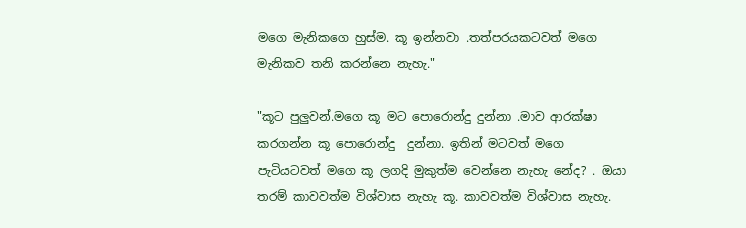මගෙ මැනිකගෙ හුස්ම. කූ ඉන්නවා .තත්පරයකටවත් මගෙ මැනිකව තනි කරන්නෙ නැහැ."

"කූට පුලුවන්.මගෙ කූ මට පොරොන්දු දුන්නා .මාව ආරක්ෂා කරගන්න කූ පොරොන්දු  දුන්නා. ඉතින් මටවත් මගෙ පැටියටවත් මගෙ කූ ලගදි මුකුත්ම වෙන්නෙ නැහැ නේද? . ඔයා තරම් කාවවත්ම විශ්වාස නැහැ කූ. කාවවත්ම විශ්වාස නැහැ.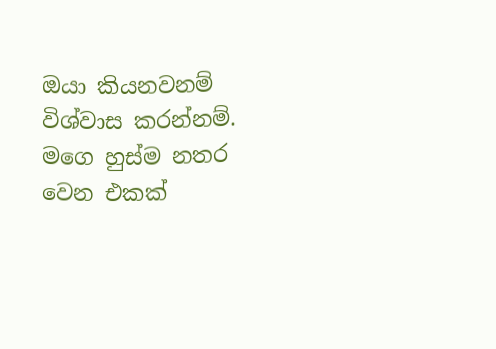ඔයා කියනවනම් විශ්වාස කරන්නම්. මගෙ හුස්ම නතර වෙන එකක්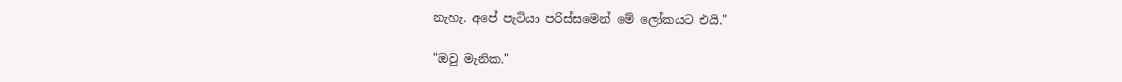නැහැ. අපේ පැටියා පරිස්සමෙන් මේ ලෝකයට එයි."

"ඔවු මැනික."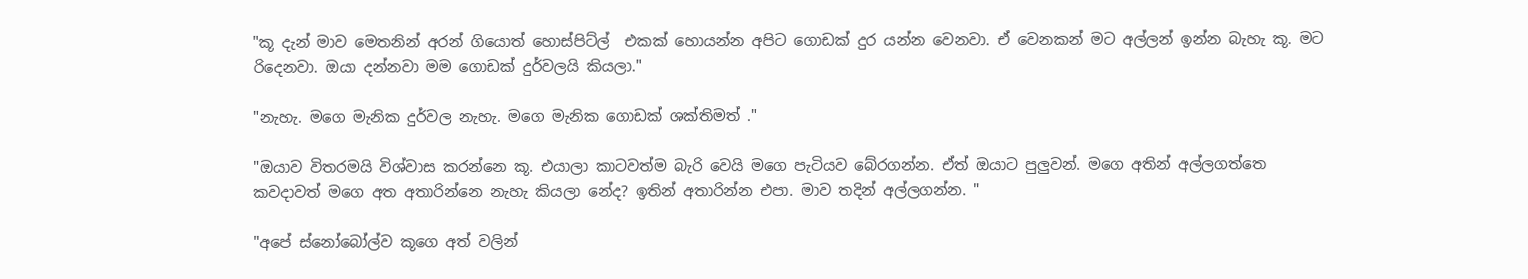"කූ දැන් මාව මෙතනින් අරන් ගියොත් හොස්පිට්ල්  එකක් හොයන්න අපිට ගොඩක් දුර යන්න වෙනවා. ඒ වෙනකන් මට අල්ලන් ඉන්න බැහැ කූ. මට රිදෙනවා. ඔයා දන්නවා මම ගොඩක් දුර්වලයි කියලා."

"නැහැ. මගෙ මැනික දුර්වල නැහැ. මගෙ මැනික ගොඩක් ශක්තිමත් ."

"ඔයාව විතරමයි විශ්වාස කරන්නෙ කූ. එයාලා කාටවත්ම බැරි වෙයි මගෙ පැටියව බේරගන්න. ඒත් ඔයාට පුලුවන්. මගෙ අතින් අල්ලගත්තෙ කවදාවත් මගෙ අත අතාරින්නෙ නැහැ කියලා නේද? ඉතින් අතාරින්න එපා. මාව තදින් අල්ලගන්න. "

"අපේ ස්නෝබෝල්ව කූගෙ අත් වලින්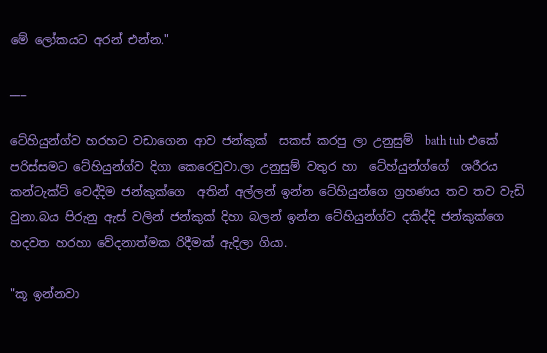මේ ලෝකයට අරන් එන්න."

___

ටේහියුන්ග්ව හරහට වඩාගෙන ආව ජන්කුක්  සකස් කරපු ලා උනුසුම්  bath tub එකේ පරිස්සමට ටේහියුන්ග්ව දිගා කෙරෙවුවා.ලා උනුසුම් වතුර හා  ටේහ්යුන්ග්ගේ  ශරීරය කන්ටැක්ට් වෙද්දිම ජන්කුක්ගෙ  අතින් අල්ලන් ඉන්න ටේහියුන්ගෙ ග්‍රහණය තව තව වැඩි වුනා.බය පිරුනු ඇස් වලින් ජන්කුක් දිහා බලන් ඉන්න ටේහියුන්ග්ව දකිද්දි ජන්කුක්ගෙ හදවත හරහා වේදනාත්මක රිදීමක් ඇදිලා ගියා.

"කූ ඉන්නවා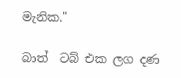මැනික."

බාත්  ටබ් එක ලග දණ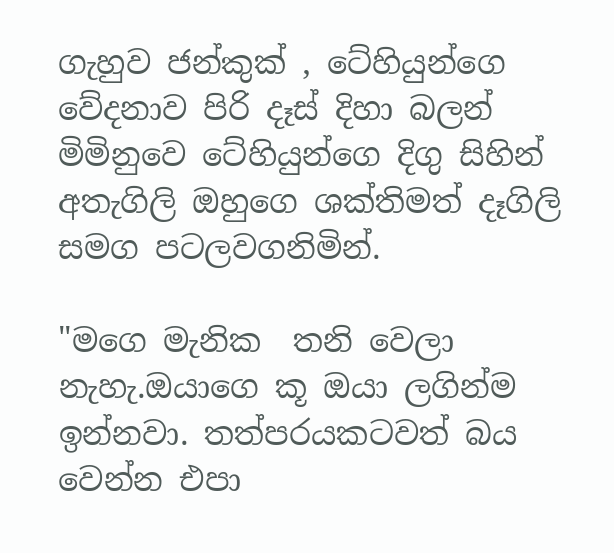ගැහුව ජන්කුක් , ටේහියුන්ගෙ වේදනාව පිරි දෑස් දිහා බලන් මිමිනුවෙ ටේහියුන්ගෙ දිගු සිහින් අතැගිලි ඔහුගෙ ශක්තිමත් දෑගිලි සමග පටලවගනිමින්.

"මගෙ මැනික  තනි වෙලා නැහැ.ඔයාගෙ කූ ඔයා ලගින්ම ඉන්නවා. තත්පරයකටවත් බය වෙන්න එපා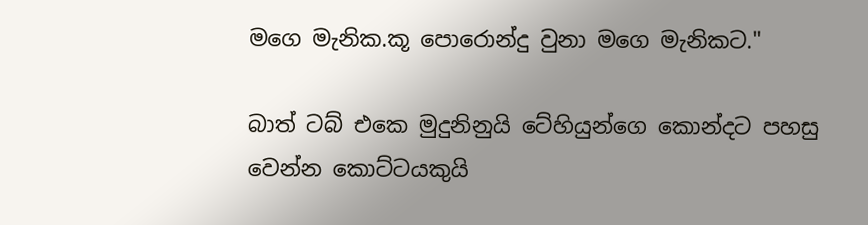මගෙ මැනික.කූ පොරොන්දු වුනා මගෙ මැනිකට."

බාත් ටබ් එකෙ මුදුනිනුයි ටේහියුන්ගෙ කොන්දට පහසු වෙන්න කොට්ටයකුයි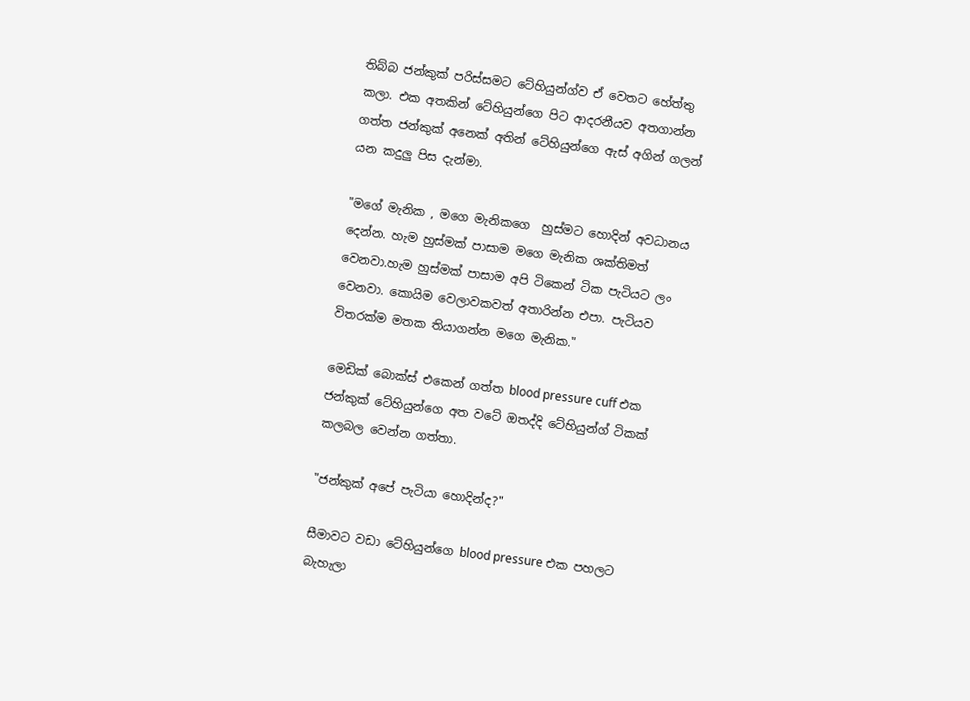තිබ්බ ජන්කුක් පරිස්සමට ටේහියුන්ග්ව ඒ වෙතට හේත්තු කලා. එක අතකින් ටේහියුන්ගෙ පිට ආදරනීයව අතගාන්න ගත්ත ජන්කුක් අනෙක් අතින් ටේහියුන්ගෙ ඇස් අගින් ගලන් යන කදුලු පිස දැන්මා.

"මගේ මැනික , මගෙ මැනිකගෙ  හුස්මට හොදින් අවධානය දෙන්න. හැම හුස්මක් පාසාම මගෙ මැනික ශක්තිමත් වෙනවා.හැම හුස්මක් පාසාම අපි ටිකෙන් ටික පැටියට ලං වෙනවා. කොයිම වෙලාවකවත් අතාරින්න එපා. පැටියව විතරක්ම මතක තියාගන්න මගෙ මැනික."

මෙඩික් බොක්ස් එකෙන් ගත්ත blood pressure cuff එක ජන්කුක් ටේහියුන්ගෙ අත වටේ ඔතද්දි ටේහියුන්ග් ටිකක් කලබල වෙන්න ගත්තා.

"ජන්කුක් අපේ පැටියා හොදින්ද?"

සීමාවට වඩා ටේහියුන්ගෙ blood pressure එක පහලට බැහැලා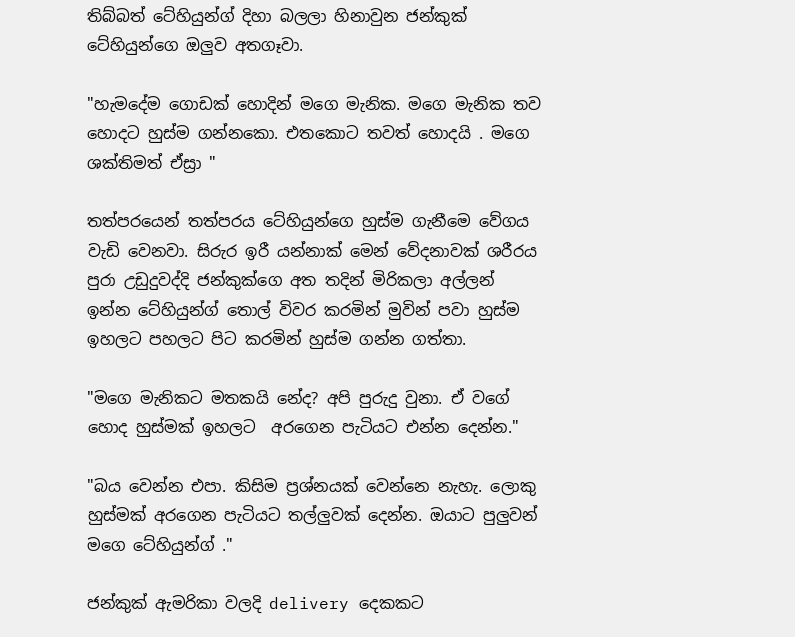තිබ්බත් ටේහියුන්ග් දිහා බලලා හිනාවුන ජන්කුක් ටේහියුන්ගෙ ඔලුව අතගෑවා.

"හැමදේම ගොඩක් හොදින් මගෙ මැනික. මගෙ මැනික තව හොදට හුස්ම ගන්නකො. එතකොට තවත් හොදයි . මගෙ ශක්තිමත් ඒස්‍රා "

තත්පරයෙන් තත්පරය ටේහියුන්ගෙ හුස්ම ගැනීමෙ වේගය වැඩි වෙනවා. සිරුර ඉරී යන්නාක් මෙන් වේදනාවක් ශරීරය පුරා උඩුදුවද්දි ජන්කුක්ගෙ අත තදින් මිරිකලා අල්ලන් ඉන්න ටේහියුන්ග් තොල් විවර කරමින් මුවින් පවා හුස්ම ඉහලට පහලට පිට කරමින් හුස්ම ගන්න ගත්තා.

"මගෙ මැනිකට මතකයි නේද? අපි පුරුදු වුනා. ඒ වගේ හොද හුස්මක් ඉහලට  අරගෙන පැටියට එන්න දෙන්න."

"බය වෙන්න එපා. කිසිම ප්‍රශ්නයක් වෙන්නෙ නැහැ. ලොකු හුස්මක් අරගෙන පැටියට තල්ලුවක් දෙන්න. ඔයාට පුලුවන් මගෙ ටේහියුන්ග් ."

ජන්කුක් ඇමරිකා වලදි delivery දෙකකට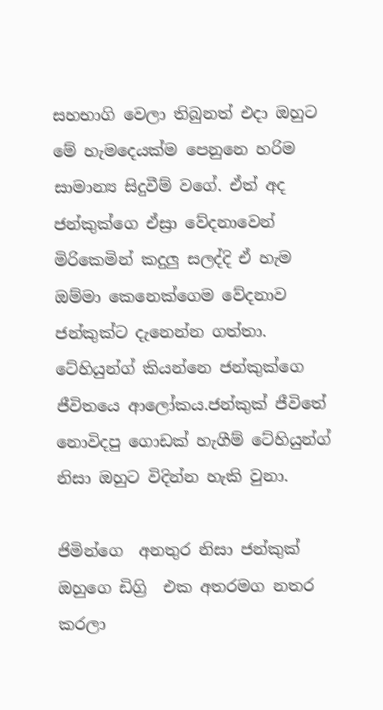සහභාගි වෙලා තිබුනත් එදා ඔහුට මේ හැමදෙයක්ම පෙනුනෙ හරිම සාමාන්‍ය සිදුවීම් වගේ. ඒත් අද ජන්කුක්ගෙ ඒස්‍රා වේදනාවෙන් මිරිකෙමින් කදුලු සලද්දි ඒ හැම ඔම්මා කෙනෙක්ගෙම වේදනාව ජන්කුක්ට දැනෙන්න ගත්තා. ටේහියුන්ග් කියන්නෙ ජන්කුක්ගෙ ජීවිතයෙ ආලෝකය.ජන්කුක් ජීවිතේ නොවිදපු ගොඩක් හැගීම් ටේහියුන්ග් නිසා ඔහුට විදින්න හැකි වුනා.

ජිමින්ගෙ  අනතුර නිසා ජන්කුක් ඔහුගෙ ඩිග්‍රි  එක අතරමග නතර කරලා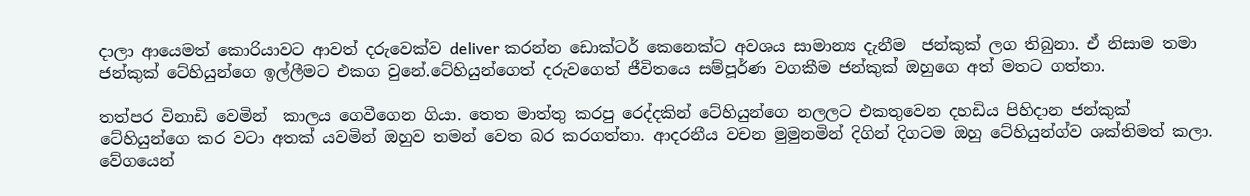දාලා ආයෙමත් කොරියාවට ආවත් දරුවෙක්ව deliver කරන්න ඩොක්ටර් කෙනෙක්ට අවශය සාමාන්‍ය දැනීම  ජන්කුක් ලග තිබුනා. ඒ නිසාම තමා ජන්කුක් ටේහියුන්ගෙ ඉල්ලීමට එකග වුනේ.ටේහියුන්ගෙත් දරුවගෙත් ජීවිතයෙ සම්පූර්ණ වගකීම ජන්කුක් ඔහුගෙ අත් මතට ගත්තා.

තත්පර විනාඩි වෙමින්  කාලය ගෙවීගෙන ගියා. තෙත මාත්තු කරපු රෙද්දකින් ටේහියුන්ගෙ නලලට එකතුවෙන දහඩිය පිහිදාන ජන්කුක් ටේහියුන්ගෙ කර වටා අතක් යවමින් ඔහුව තමන් වෙත බර කරගත්තා. ආදරනීය වචන මුමුනමින් දිගින් දිගටම ඔහු ටේහියුන්ග්ව ශක්තිමත් කලා. වේගයෙන්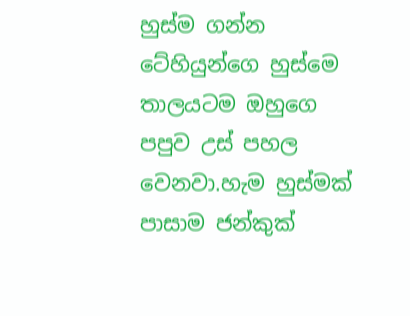හුස්ම ගන්න ටේහියුන්ගෙ හුස්මෙ තාලයටම ඔහුගෙ පපුව උස් පහල වෙනවා.හැම හුස්මක් පාසාම ජන්කුක්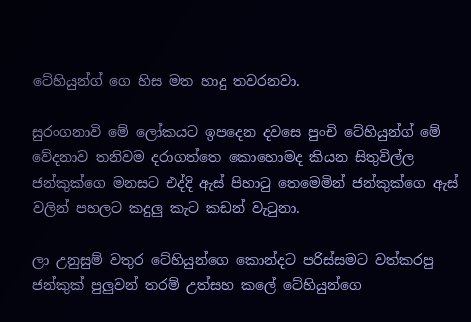ටේහියුන්ග් ගෙ හිස මත හාදු තවරනවා.

සුරංගනාවි මේ ලෝකයට ඉපදෙන දවසෙ පුංචි ටේහියුන්ග් මේ වේදනාව තනිවම දරාගත්තෙ කොහොමද කියන සිතුවිල්ල ජන්කුක්ගෙ මනසට එද්දි ඇස් පිහාටු තෙමෙමින් ජන්කුක්ගෙ ඇස් වලින් පහලට කදුලු කැට කඩන් වැටුනා.

ලා උනුසුම් වතුර ටේහියුන්ගෙ කොන්දට පරිස්සමට වත්කරපු ජන්කුක් පුලුවන් තරම් උත්සහ කලේ ටේහියුන්ගෙ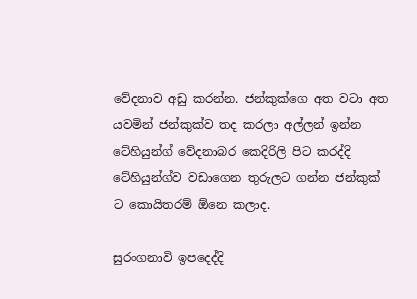වේදනාව අඩු කරන්න. ජන්කුක්ගෙ අත වටා අත යවමින් ජන්කුක්ව තද කරලා අල්ලන් ඉන්න ටේහියුන්ග් වේදනාබර කෙදිරිලි පිට කරද්දි ටේහියුන්ග්ව වඩාගෙන තුරුලට ගන්න ජන්කුක් ට කොයිතරම් ඕනෙ කලාද.

සුරංගනාවි ඉපදෙද්දි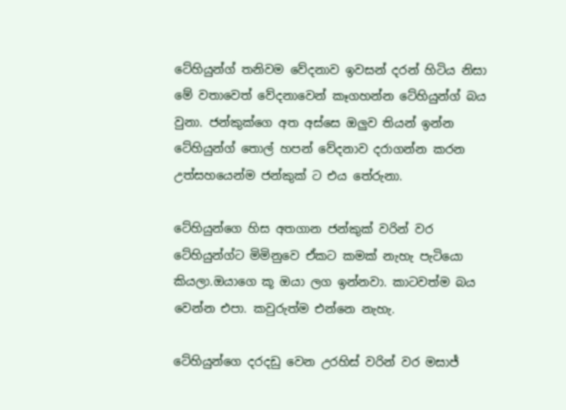ටේහියුන්ග් තනිවම වේදනාව ඉවසන් දරන් හිටිය නිසා මේ වතාවෙත් වේදනාවෙන් කෑගහන්න ටේහියුන්ග් බය වුනා. ජන්කුක්ගෙ අත අස්සෙ ඔලුව තියන් ඉන්න ටේහියුන්ග් තොල් හපන් වේදනාව දරාගන්න කරන උත්සහයෙන්ම ජන්කුක් ට එය තේරුනා.

ටේහියුන්ගෙ හිස අතගාන ජන්කුක් වරින් වර ටේහියුන්ග්ට මිමිනුවෙ ඒකට කමක් නැහැ පැටියො කියලා.ඔයාගෙ කූ ඔයා ලග ඉන්නවා. කාටවත්ම බය වෙන්න එපා. කවුරුත්ම එන්නෙ නැහැ.

ටේහියුන්ගෙ දරදඩු වෙන උරහිස් වරින් වර මසාජ්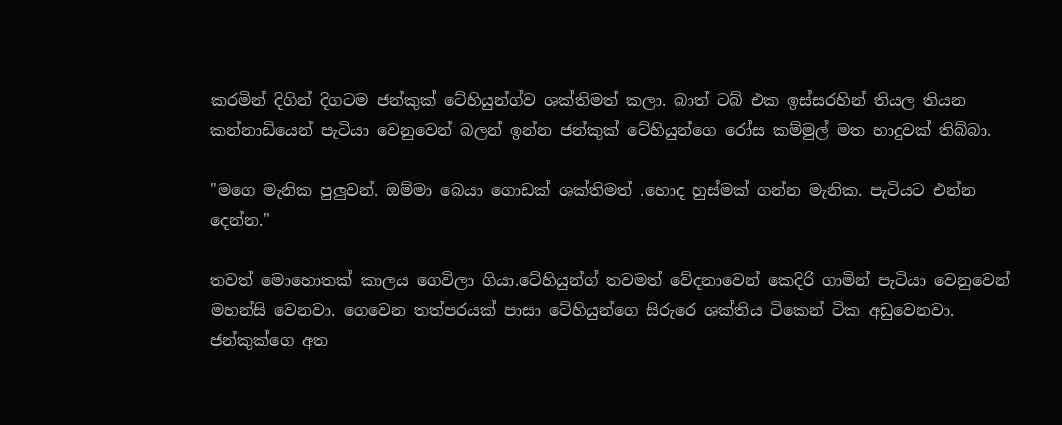කරමින් දිගින් දිගටම ජන්කුක් ටේහියුන්ග්ව ශක්තිමත් කලා. බාත් ටබ් එක ඉස්සරහින් තියල තියන කන්නාඩියෙන් පැටියා වෙනුවෙන් බලන් ඉන්න ජන්කුක් ටේහියුන්ගෙ රෝස කම්මුල් මත හාදුවක් තිබ්බා.

"මගෙ මැනික පුලුවන්. ඔම්මා බෙයා ගොඩක් ශක්තිමත් .හොද හුස්මක් ගන්න මැනික. පැටියට එන්න දෙන්න."

තවත් මොහොතක් කාලය ගෙවිලා ගියා.ටේහියුන්ග් තවමත් වේදනාවෙන් කෙදිරි ගාමින් පැටියා වෙනුවෙන් මහන්සි වෙනවා. ගෙවෙන තත්පරයක් පාසා ටේහියුන්ගෙ සිරුරෙ ශක්තිය ටිකෙන් ටික අඩුවෙනවා. ජන්කුක්ගෙ අත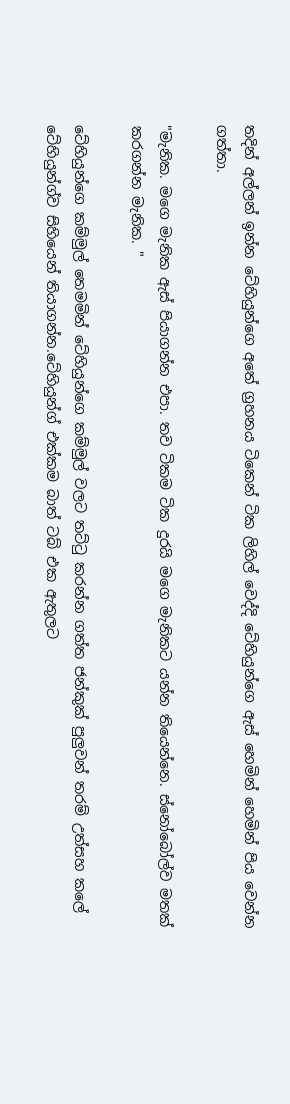තදින් අල්ලන් ඉන්න ටේහියුන්ගෙ අතේ ග්‍රහනය ටිකෙන් ටික ලිහිල් වෙද්දි ටේහියුන්ගෙ ඇස් හෙමින් හෙමින් පිය වෙන්න ගත්තා.

"මැනික. මගෙ මැනික ඇස් පියාගන්න එපා. තව ටිකම ටික දුරයි මගෙ මැනිකට යන්න තියෙන්නෙ. ස්නෝබෝල්ව මතක් කරගන්න මැනික. "

ටේහියුන්ගෙ කම්මුල් තෙමමින් ටේහියුන්ගෙ කම්මුල් වලට තට්ටු කරන්න ගත්ත ජන්කුක් පුලුවන් තරම් උත්සහ කලේ ටේහියුන්ග්ව සිහියෙන් තියාගන්න.ටේහියුන්ග් එක්කම බාත් ටබ් එක ඇතුලට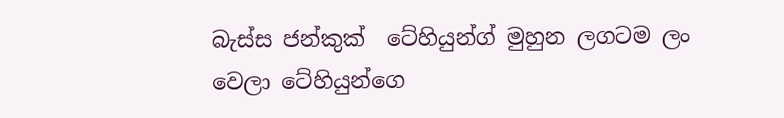බැස්ස ජන්කුක්  ටේහියුන්ග් මුහුන ලගටම ලං වෙලා ටේහියුන්ගෙ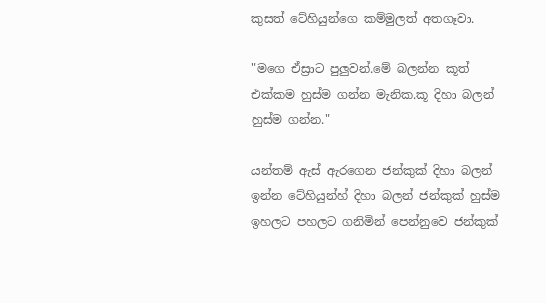කුසත් ටේහියුන්ගෙ කම්මුලත් අතගෑවා.

"මගෙ ඒස්‍රාට පුලුවන්.මේ බලන්න කූත් එක්කම හුස්ම ගන්න මැනික.කූ දිහා බලන් හුස්ම ගන්න."

යන්තම් ඇස් ඇරගෙන ජන්කුක් දිහා බලන් ඉන්න ටේහියුන්හ් දිහා බලන් ජන්කුක් හුස්ම ඉහලට පහලට ගනිමින් පෙන්නුවෙ ජන්කුක්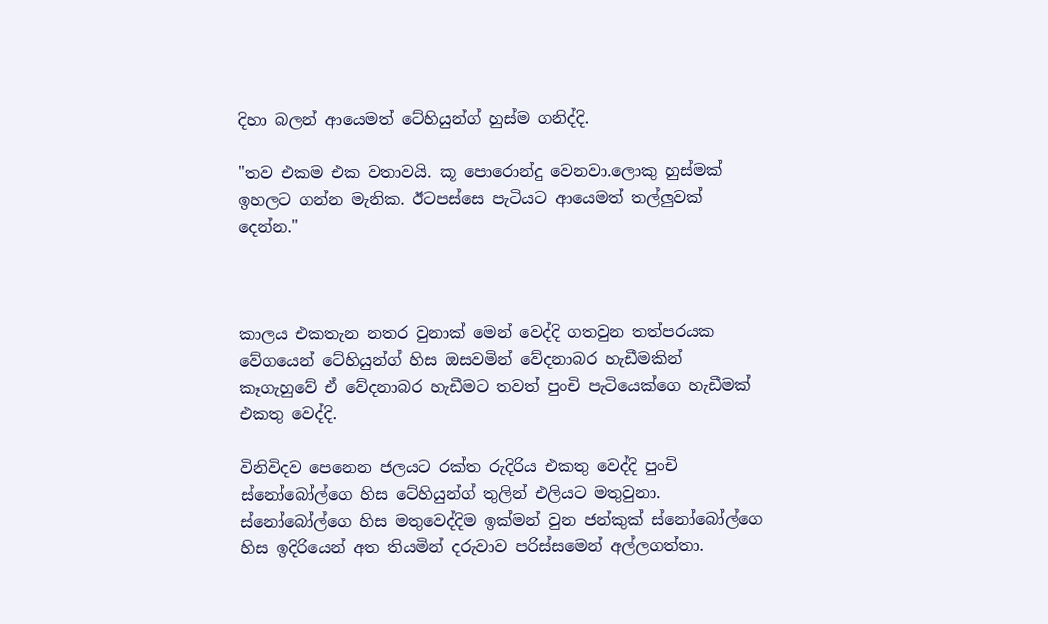දිහා බලන් ආයෙමත් ටේහියුන්ග් හුස්ම ගනිද්දි.

"තව එකම එක වතාවයි. කූ පොරොන්දු වෙනවා.ලොකු හුස්මක් ඉහලට ගන්න මැනික. ඊටපස්සෙ පැටියට ආයෙමත් තල්ලුවක් දෙන්න."



කාලය එකතැන නතර වුනාක් මෙන් වෙද්දි ගතවුන තත්පරයක වේගයෙන් ටේහියුන්ග් හිස ඔසවමින් වේදනාබර හැඩීමකින් කෑගැහුවේ ඒ වේදනාබර හැඩීමට තවත් පුංචි පැටියෙක්ගෙ හැඩීමක් එකතු වෙද්දි.

විනිවිදව පෙනෙන ජලයට රක්ත රුදිරිය එකතු වෙද්දි පුංචි ස්නෝබෝල්ගෙ හිස ටේහියුන්ග් තුලින් එලියට මතුවුනා. ස්නෝබෝල්ගෙ හිස මතුවෙද්දිම ඉක්මන් වුන ජන්කුක් ස්නෝබෝල්ගෙ හිස ඉදිරියෙන් අත තියමින් දරුවාව පරිස්සමෙන් අල්ලගත්තා.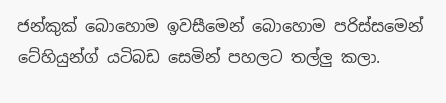ජන්කුක් බොහොම ඉවසීමෙන් බොහොම පරිස්සමෙන් ටේහියුන්ග් යටිබඩ සෙමින් පහලට තල්ලු කලා.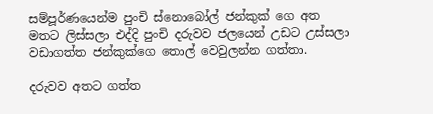සම්පූර්ණයෙන්ම පුංචි ස්නොබෝල් ජන්කුක් ගෙ අත මතට ලිස්සලා එද්දි පුංචි දරුවව ජලයෙන් උඩට උස්සලා වඩාගත්ත ජන්කුක්ගෙ තොල් වෙවුලන්න ගත්තා.

දරුවව අතට ගත්ත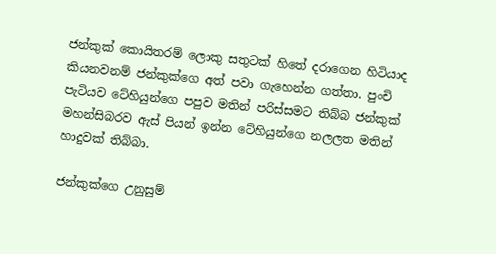ජන්කුක් කොයිතරම් ලොකු සතුටක් හිතේ දරාගෙන හිටියාද කියනවනම් ජන්කුක්ගෙ අත් පවා ගැහෙන්න ගත්තා. පුංචි පැටියව ටේහියුන්ගෙ පපුව මතින් පරිස්සමට තිබ්බ ජන්කුක් මහන්සිබරව ඇස් පියන් ඉන්න ටේහියුන්ගෙ නලලත මතින් හාදුවක් තිබ්බා.

ජන්කුක්ගෙ උනුසුම්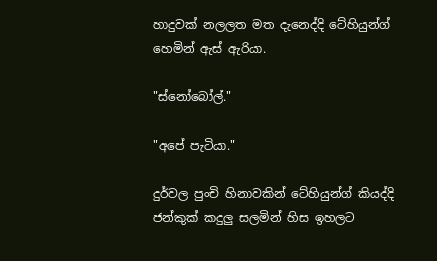හාදුවක් නලලත මත දැනෙද්දි ටේහියුන්ග් හෙමින් ඇස් ඇරියා.

"ස්නෝබෝල්."

"අපේ පැටියා."

දුර්වල පුංචි හිනාවකින් ටේහියුන්ග් කියද්දි ජන්කුක් කදුලු සලමින් හිස ඉහලට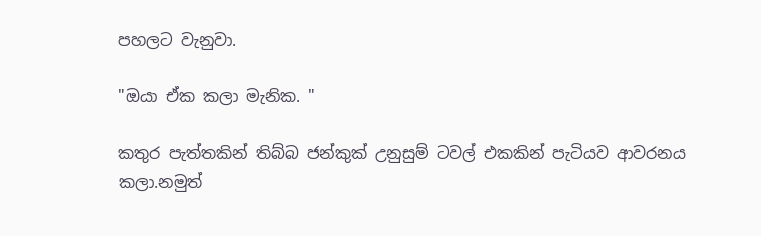පහලට වැනුවා.

"ඔයා ඒක කලා මැනික. "

කතුර පැත්තකින් තිබ්බ ජන්කුක් උනුසුම් ටවල් එකකින් පැටියව ආවරනය කලා.නමුත්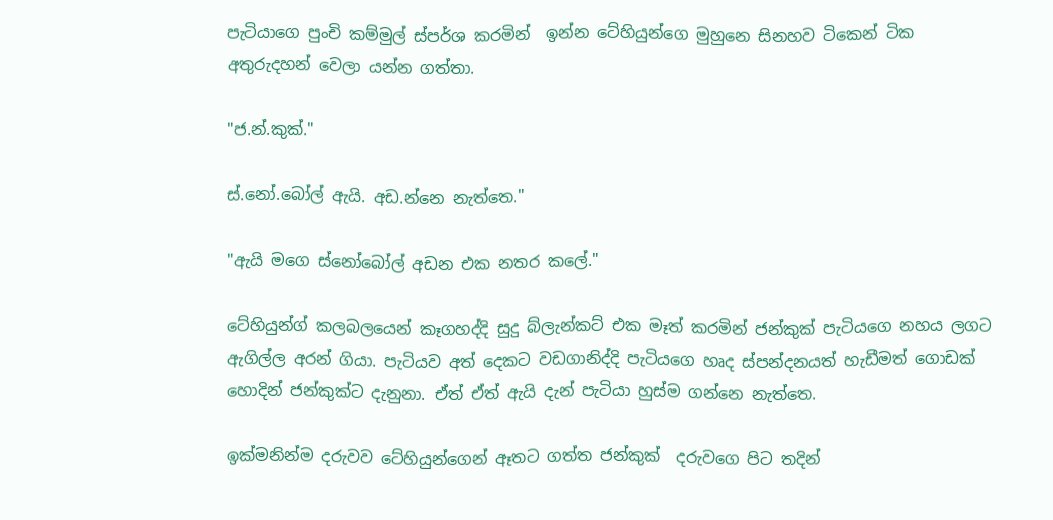පැටියාගෙ පුංචි කම්මුල් ස්පර්ශ කරමින්  ඉන්න ටේහියුන්ගෙ මුහුනෙ සිනහව ටිකෙන් ටික අතුරුදහන් වෙලා යන්න ගත්තා.

"ජ.න්.කුක්."

ස්.නෝ.බෝල් ඇයි. අඩ.න්නෙ නැත්තෙ."

"ඇයි මගෙ ස්නෝබෝල් අඩන එක නතර කලේ."

ටේහියුන්ග් කලබලයෙන් කෑගහද්දි සුදු බ්ලැන්කට් එක මෑත් කරමින් ජන්කුක් පැටියගෙ නහය ලගට ඇගිල්ල අරන් ගියා. පැටියව අත් දෙකට වඩගානිද්දි පැටියගෙ හෘද ස්පන්දනයත් හැඩීමත් ගොඩක් හොදින් ජන්කුක්ට දැනුනා. ඒත් ඒත් ඇයි දැන් පැටියා හුස්ම ගන්නෙ නැත්තෙ.

ඉක්මනින්ම දරුවව ටේහියුන්ගෙන් ඈතට ගත්ත ජන්කුක්  දරුවගෙ පිට තදින්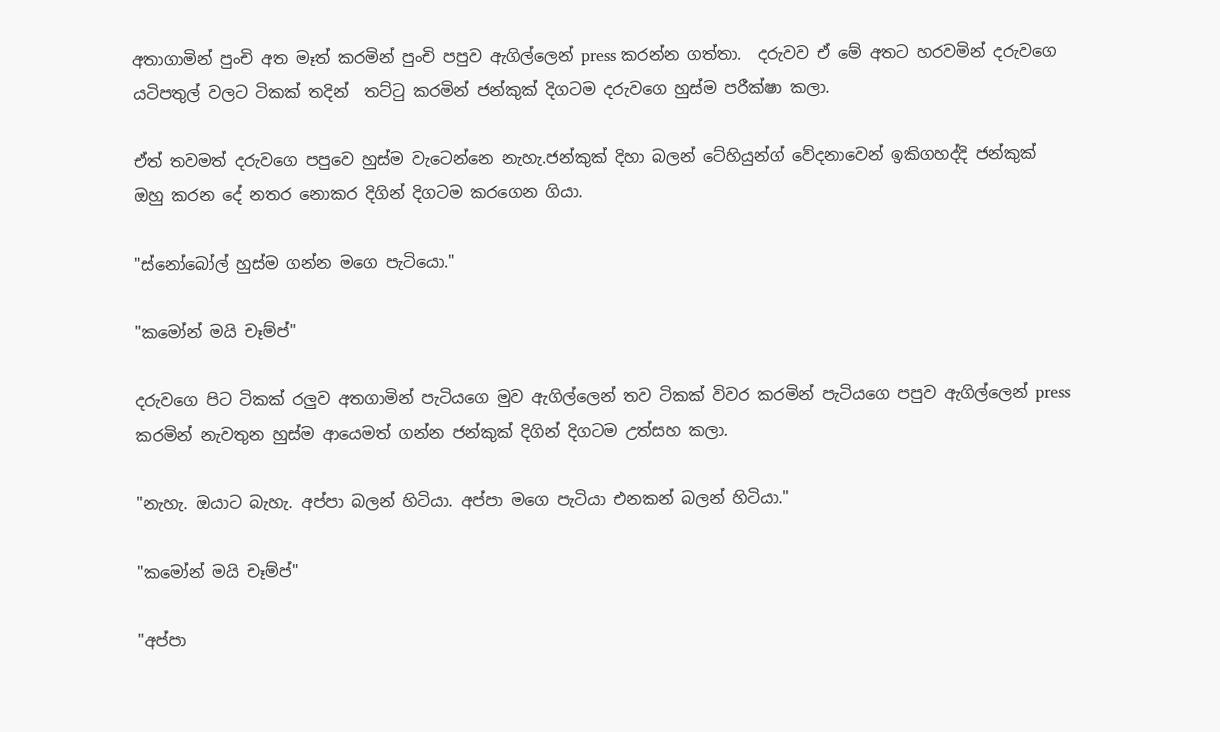අතාගාමින් පුංචි අත මෑත් කරමින් පුංචි පපුව ඇගිල්ලෙන් press කරන්න ගත්තා.  දරුවව ඒ මේ අතට හරවමින් දරුවගෙ යටිපතුල් වලට ටිකක් තදින්  තට්ටු කරමින් ජන්කුක් දිගටම දරුවගෙ හුස්ම පරීක්ෂා කලා.

ඒත් තවමත් දරුවගෙ පපුවෙ හුස්ම වැටෙන්නෙ නැහැ.ජන්කුක් දිහා බලන් ටේහියුන්ග් වේදනාවෙන් ඉකිගහද්දි ජන්කුක් ඔහු කරන දේ නතර නොකර දිගින් දිගටම කරගෙන ගියා.

"ස්නෝබෝල් හුස්ම ගන්න මගෙ පැටියො."

"කමෝන් මයි චෑම්ප්"

දරුවගෙ පිට ටිකක් රලුව අතගාමින් පැටියගෙ මුව ඇගිල්ලෙන් තව ටිකක් විවර කරමින් පැටියගෙ පපුව ඇගිල්ලෙන් press කරමින් නැවතුන හුස්ම ආයෙමත් ගන්න ජන්කුක් දිගින් දිගටම උත්සහ කලා.

"නැහැ. ඔයාට බැහැ. අප්පා බලන් හිටියා. අප්පා මගෙ පැටියා එනකන් බලන් හිටියා."

"කමෝන් මයි චෑම්ප්"

"අප්පා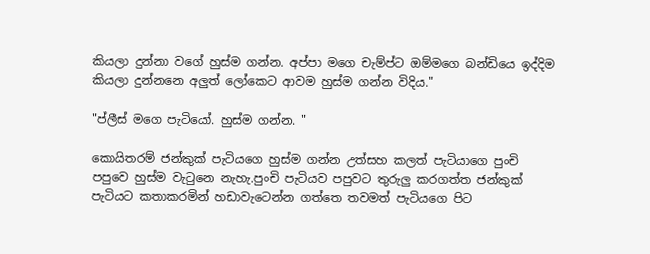කියලා දුන්නා වගේ හුස්ම ගන්න. අප්පා මගෙ චැම්ප්ට ඔම්මගෙ බන්ඩියෙ ඉද්දිම කියලා දුන්නනෙ අලුත් ලෝකෙට ආවම හුස්ම ගන්න විදිය."

"ප්ලීස් මගෙ පැටියෝ. හුස්ම ගන්න. "

කොයිතරම් ජන්කුක් පැටියගෙ හුස්ම ගන්න උත්සහ කලත් පැටියාගෙ පුංචි පපුවෙ හුස්ම වැටුනෙ නැහැ.පුංචි පැටියව පපුවට තුරුලු කරගත්ත ජන්කුක් පැටියට කතාකරමින් හඩාවැටෙන්න ගත්තෙ තවමත් පැටියගෙ පිට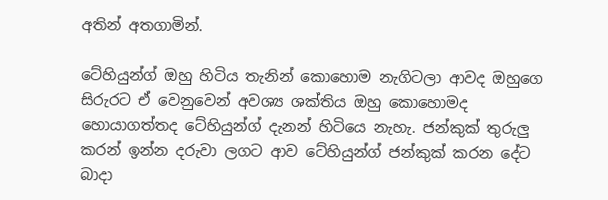අතින් අතගාමින්.

ටේහියුන්ග් ඔහු හිටිය තැනින් කොහොම නැගිටලා ආවද ඔහුගෙ සිරුරට ඒ වෙනුවෙන් අවශ්‍ය ශක්තිය ඔහු කොහොමද හොයාගත්තද ටේහියුන්ග් දැනන් හිටියෙ නැහැ. ජන්කුක් තුරුලු කරන් ඉන්න දරුවා ලගට ආව ටේහියුන්ග් ජන්කුක් කරන දේට බාදා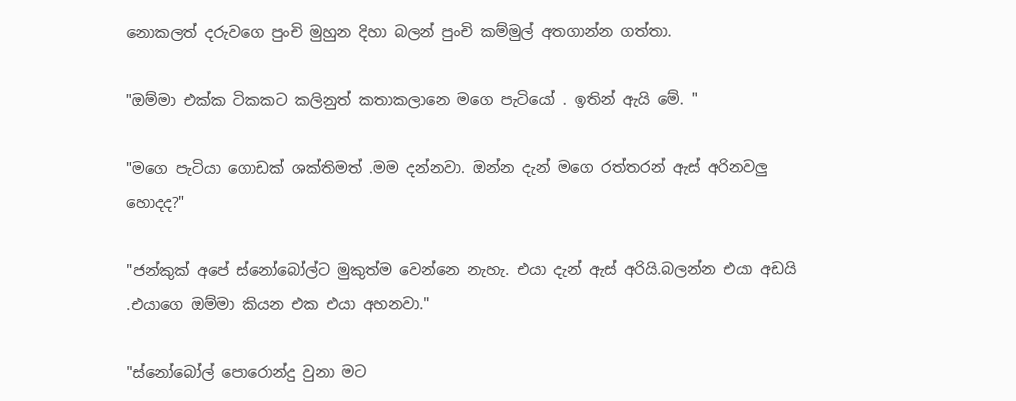නොකලත් දරුවගෙ පුංචි මුහුන දිහා බලන් පුංචි කම්මුල් අතගාන්න ගත්තා.

"ඔම්මා එක්ක ටිකකට කලිනුත් කතාකලානෙ මගෙ පැටියෝ . ඉතින් ඇයි මේ. "

"මගෙ පැටියා ගොඩක් ශක්තිමත් .මම දන්නවා. ඔන්න දැන් මගෙ රත්තරන් ඇස් අරිනවලු හොදද?"

"ජන්කුක් අපේ ස්නෝබෝල්ට මුකුත්ම වෙන්නෙ නැහැ. එයා දැන් ඇස් අරියි.බලන්න එයා අඩයි .එයාගෙ ඔම්මා කියන එක එයා අහනවා."

"ස්නෝබෝල් පොරොන්දු වුනා මට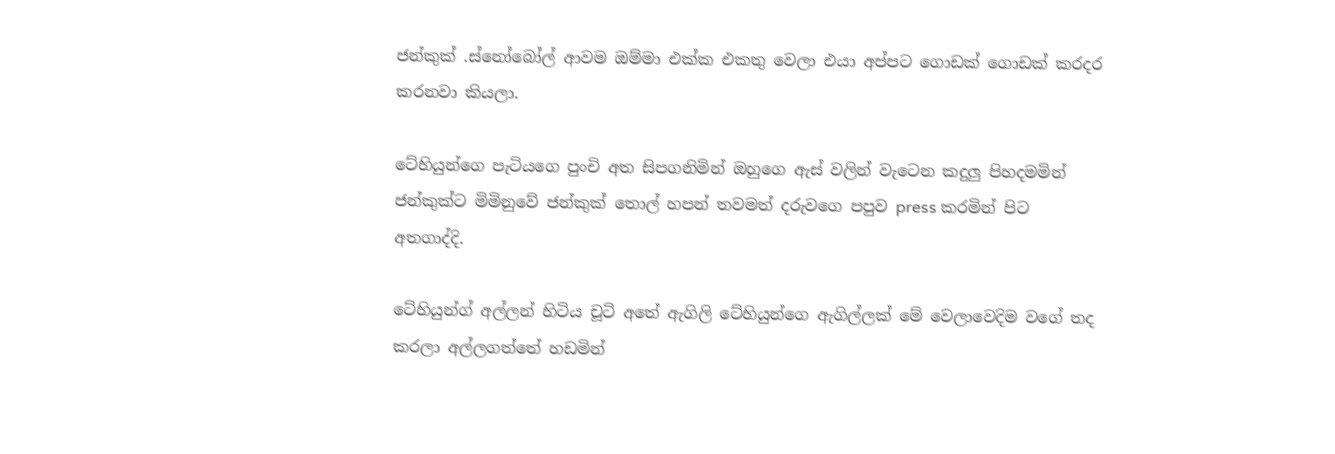ජන්කුක් .ස්නෝබෝල් ආවම ඔම්මා එක්ක එකතු වෙලා එයා අප්පට ගොඩක් ගොඩක් කරදර කරනවා කියලා.

ටේහියුන්ගෙ පැටියගෙ පුංචි අත සිපගනිමින් ඔහුගෙ ඇස් වලින් වැටෙන කදුලු පිහදමමින් ජන්කුක්ට මිමිනුවේ ජන්කුක් තොල් හපන් තවමත් දරුවගෙ පපුව press කරමින් පිට අතගාද්දි.

ටේහියුන්ග් අල්ලන් හිටිය චූටි අතේ ඇගිලි ටේහියුන්ගෙ ඇගිල්ලක් මේ වෙලාවෙදිම වගේ තද කරලා අල්ලගත්තේ හඩමින්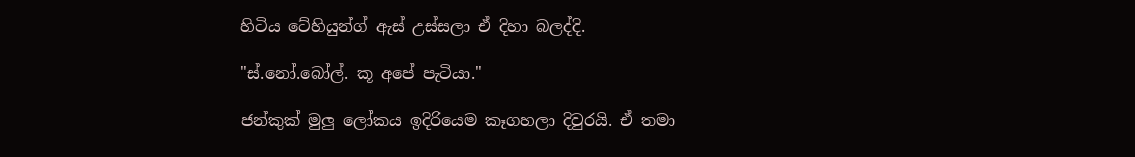හිටිය ටේහියුන්ග් ඇස් උස්සලා ඒ දිහා බලද්දි.

"ස්.නෝ.බෝල්. කූ අපේ පැටියා."

ජන්කුක් මුලු ලෝකය ඉදිරියෙම කෑගහලා දිවුරයි. ඒ තමා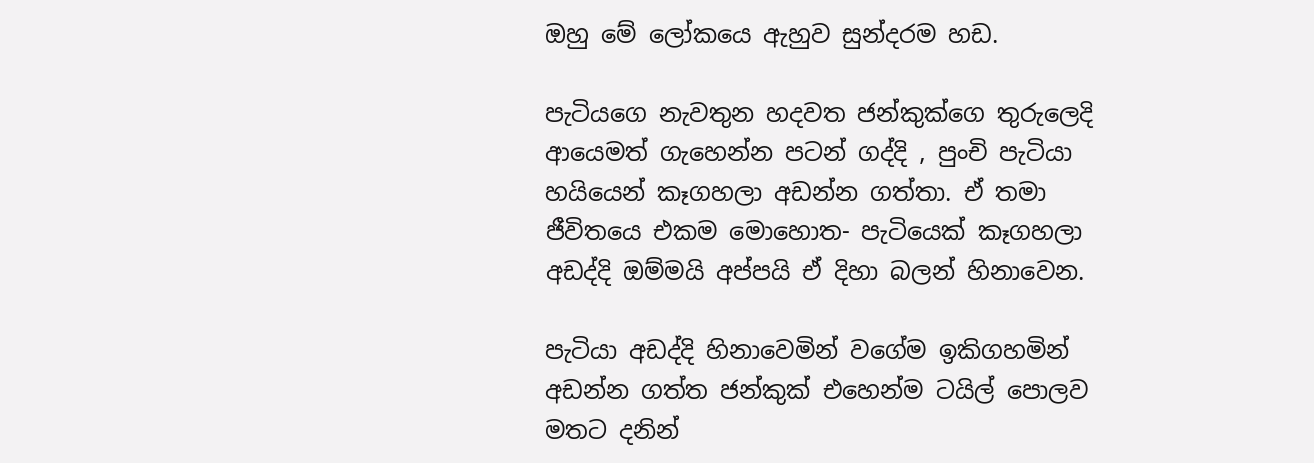ඔහු මේ ලෝකයෙ ඇහුව සුන්දරම හඩ.

පැටියගෙ නැවතුන හදවත ජන්කුක්ගෙ තුරුලෙදි ආයෙමත් ගැහෙන්න පටන් ගද්දි , පුංචි පැටියා හයියෙන් කෑගහලා අඩන්න ගත්තා. ඒ තමා ජීවිතයෙ එකම මොහොත- පැටියෙක් කෑගහලා අඩද්දි ඔම්මයි අප්පයි ඒ දිහා බලන් හිනාවෙන.

පැටියා අඩද්දි හිනාවෙමින් වගේම ඉකිගහමින් අඩන්න ගත්ත ජන්කුක් එහෙන්ම ටයිල් පොලව මතට දනින්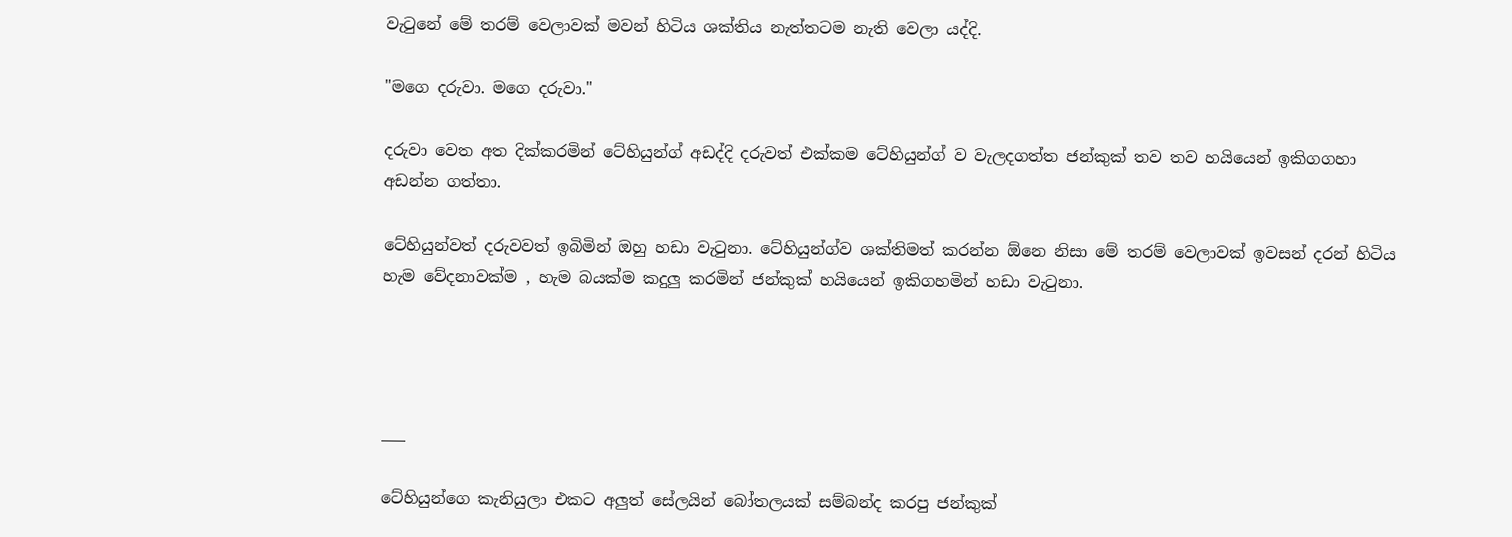වැටුනේ මේ තරම් වෙලාවක් මවන් හිටිය ශක්තිය නැත්තටම නැති වෙලා යද්දි.

"මගෙ දරුවා. මගෙ දරුවා."

දරුවා වෙත අත දික්කරමින් ටේහියුන්ග් අඩද්දි දරුවත් එක්කම ටේහියුන්ග් ව වැලදගත්ත ජන්කුක් තව තව හයියෙන් ඉකිගගහා අඩන්න ගත්තා.

ටේහියුන්වත් දරුවවත් ඉබිමින් ඔහු හඩා වැටුනා. ටේහියුන්ග්ව ශක්තිමත් කරන්න ඕනෙ නිසා මේ තරම් වෙලාවක් ඉවසන් දරන් හිටිය හැම වේදනාවක්ම , හැම බයක්ම කදුලු කරමින් ජන්කුක් හයියෙන් ඉකිගහමින් හඩා වැටුනා.




___

ටේහියුන්ගෙ කැනියුලා එකට අලුත් සේලයින් බෝතලයක් සම්බන්ද කරපු ජන්කුක්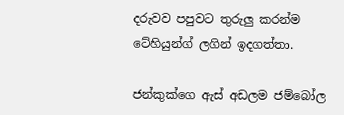දරුවව පපුවට තුරුලු කරන්ම ටේහියුන්ග් ලගින් ඉදගත්තා.

ජන්කුක්ගෙ ඇස් අඩලම ජම්බෝල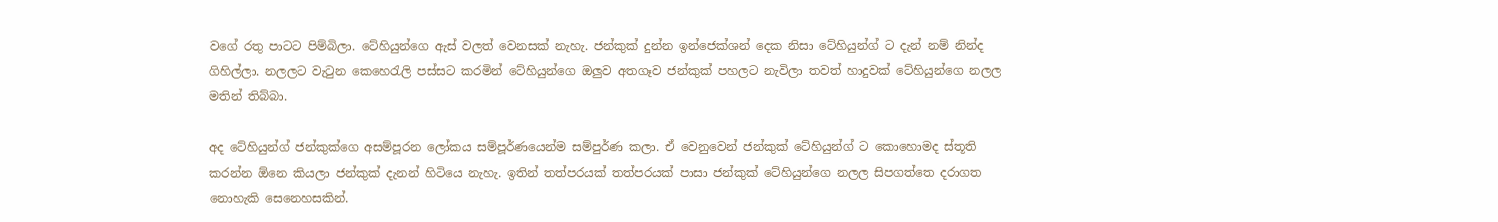වගේ රතු පාටට පිම්බිලා. ටේහියුන්ගෙ ඇස් වලත් වෙනසක් නැහැ. ජන්කුක් දුන්න ඉන්ජෙක්ශන් දෙක නිසා ටේහියුන්ග් ට දැන් නම් නින්ද ගිහිල්ලා. නලලට වැටුන කෙහෙරැලි පස්සට කරමින් ටේහියුන්ගෙ ඔලුව අතගෑව ජන්කුක් පහලට නැවිලා තවත් හාදුවක් ටේහියුන්ගෙ නලල මතින් තිබ්බා.

අද ටේහියුන්ග් ජන්කුක්ගෙ අසම්පූරන ලෝකය සම්පූර්ණයෙන්ම සම්පුර්ණ කලා. ඒ වෙනුවෙන් ජන්කුක් ටේහියුන්ග් ට කොහොමද ස්තූති කරන්න ඕනෙ කියලා ජන්කුක් දැනන් හිටියෙ නැහැ. ඉතින් තත්පරයක් තත්පරයක් පාසා ජන්කුක් ටේහියුන්ගෙ නලල සිපගත්තෙ දරාගත නොහැකි සෙනෙහසකින්.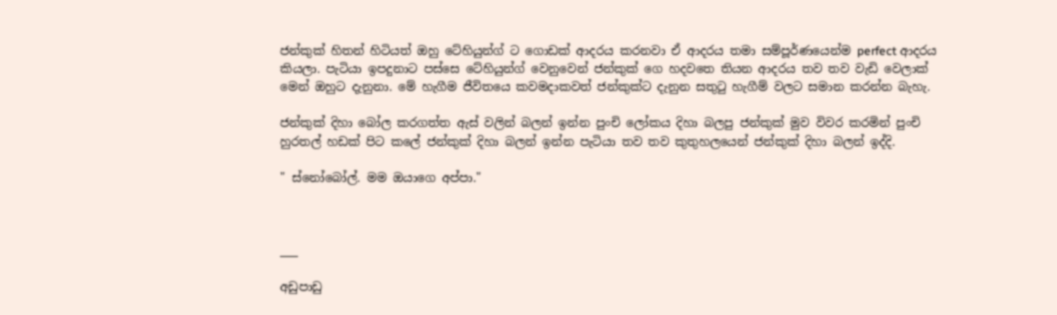ජන්කුක් හිතන් හිටියත් ඔහු ටේහියුන්ග් ට ගොඩක් ආදරය කරනවා ඒ ආදරය තමා සම්පූර්ණයෙන්ම perfect ආදරය කියලා. පැටියා ඉපදුනාට පස්සෙ ටේහියුන්ග් වෙනුවෙන් ජන්කුක් ගෙ හදවතෙ තියන ආදරය තව තව වැඩි වෙලාක් මෙන් ඔහුට දැනුනා. මේ හැගීම ජීවිතයෙ කවමදාකවත් ජන්කුක්ට දැනුන සතුටු හැගීම් වලට සමාන කරන්න බැහැ.

ජන්කුක් දිහා බෝල කරගත්ත ඇස් වලින් බලන් ඉන්න පුංචි ලෝකය දිහා බලපු ජන්කුක් මුව විවර කරමින් පුංචි හුරතල් හඩක් පිට කලේ ජන්කුක් දිහා බලන් ඉන්න පැටියා තව තව කුතුහලයෙන් ජන්කුක් දිහා බලන් ඉද්දි.

" ස්නෝබෝල්. මම ඔයාගෙ අප්පා."



___

අඩුපාඩු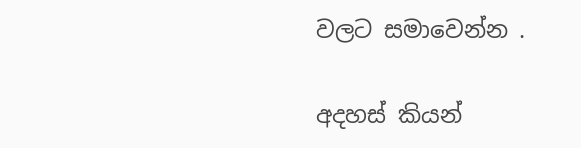වලට සමාවෙන්න .

අදහස් කියන්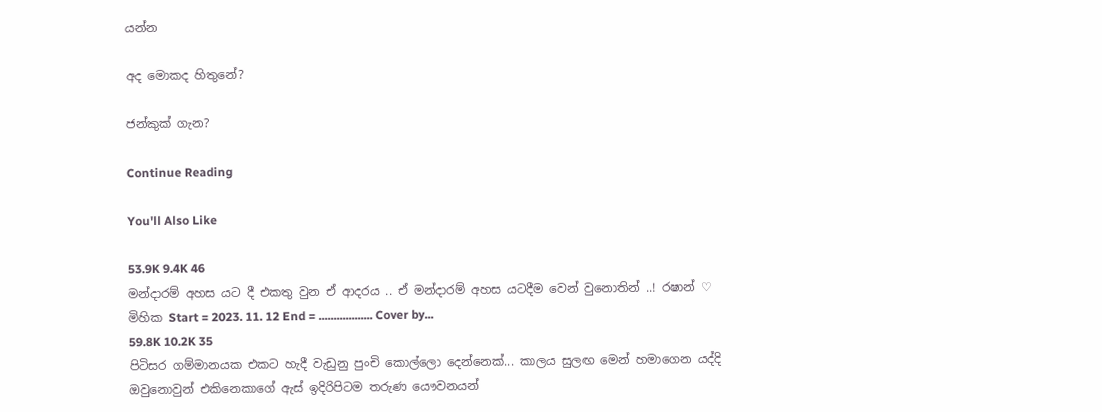යන්න

අද මොකද හිතුනේ?

ජන්කුක් ගැන?

Continue Reading

You'll Also Like

53.9K 9.4K 46
මන්දාරම් අහස යට දී එකතු වුන ඒ ආදරය .. ඒ මන්දාරම් අහස යටදීම වෙන් වුනොතින් ..! රෂාන් ♡ මිහික Start = 2023. 11. 12 End = .................. Cover by...
59.8K 10.2K 35
පිටිසර ගම්මානයක එකට හැදී වැඩුනු පුංචි කොල්ලො දෙන්නෙක්... කාලය සුලඟ මෙන් හමාගෙන යද්දි ඔවුනොවුන් එකිනෙකාගේ ඇස් ඉදිරිපිටම තරුණ යෞවනයන්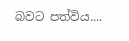බවට පත්විය....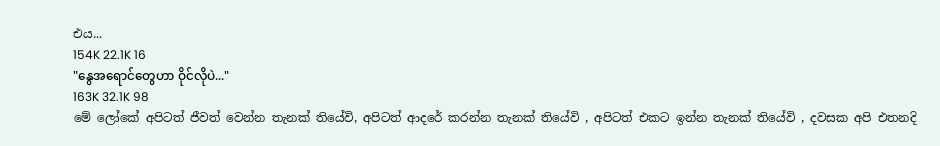එය...
154K 22.1K 16
"နွေအရောင်တွေဟာ ဝိုင်လိုပဲ..."
163K 32.1K 98
මේ ලෝකේ අපිටත් ජීවත් වෙන්න තැනක් තියේවි, අපිටත් ආදරේ කරන්න තැනක් තියේවි , අපිටත් එකට ඉන්න තැනක් තියේවි , දවසක අපි එතනදි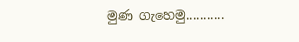මුණ ගැහෙමු...........